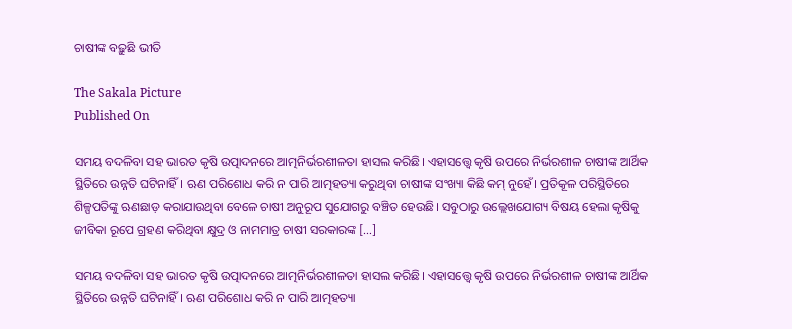ଚାଷୀଙ୍କ ବଢ଼ୁଛି ଭୀତି

The Sakala Picture
Published On

ସମୟ ବଦଳିବା ସହ ଭାରତ କୃଷି ଉତ୍ପାଦନରେ ଆତ୍ମନିର୍ଭରଶୀଳତା ହାସଲ କରିଛି। ଏହାସତ୍ତ୍ବେ କୃଷି ଉପରେ ନିର୍ଭରଶୀଳ ଚାଷୀଙ୍କ ଆର୍ଥିକ ସ୍ଥିତିରେ ଉନ୍ନତି ଘଟିନାହିଁ। ଋଣ ପରିଶୋଧ କରି ନ ପାରି ଆତ୍ମହତ୍ୟା କରୁଥିବା ଚାଷୀଙ୍କ ସଂଖ୍ୟା କିଛି କମ୍‌‌ ନୁହେଁ। ପ୍ରତିକୂଳ ପରିସ୍ଥିତିରେ ଶିଳ୍ପପତିଙ୍କୁ ଋଣଛାଡ଼ କରାଯାଉଥିବା ବେଳେ ଚାଷୀ ଅନୁରୂପ ସୁଯୋଗରୁ ବଞ୍ଚିତ ହେଉଛି। ସବୁଠାରୁ ଉଲ୍ଲେଖଯୋଗ୍ୟ ବିଷୟ ହେଲା କୃଷିକୁ ଜୀବିକା ରୂପେ ଗ୍ରହଣ କରିଥିବା କ୍ଷୁଦ୍ର ଓ ନାମମାତ୍ର ଚାଷୀ ସରକାରଙ୍କ […]

ସମୟ ବଦଳିବା ସହ ଭାରତ କୃଷି ଉତ୍ପାଦନରେ ଆତ୍ମନିର୍ଭରଶୀଳତା ହାସଲ କରିଛି। ଏହାସତ୍ତ୍ବେ କୃଷି ଉପରେ ନିର୍ଭରଶୀଳ ଚାଷୀଙ୍କ ଆର୍ଥିକ ସ୍ଥିତିରେ ଉନ୍ନତି ଘଟିନାହିଁ। ଋଣ ପରିଶୋଧ କରି ନ ପାରି ଆତ୍ମହତ୍ୟା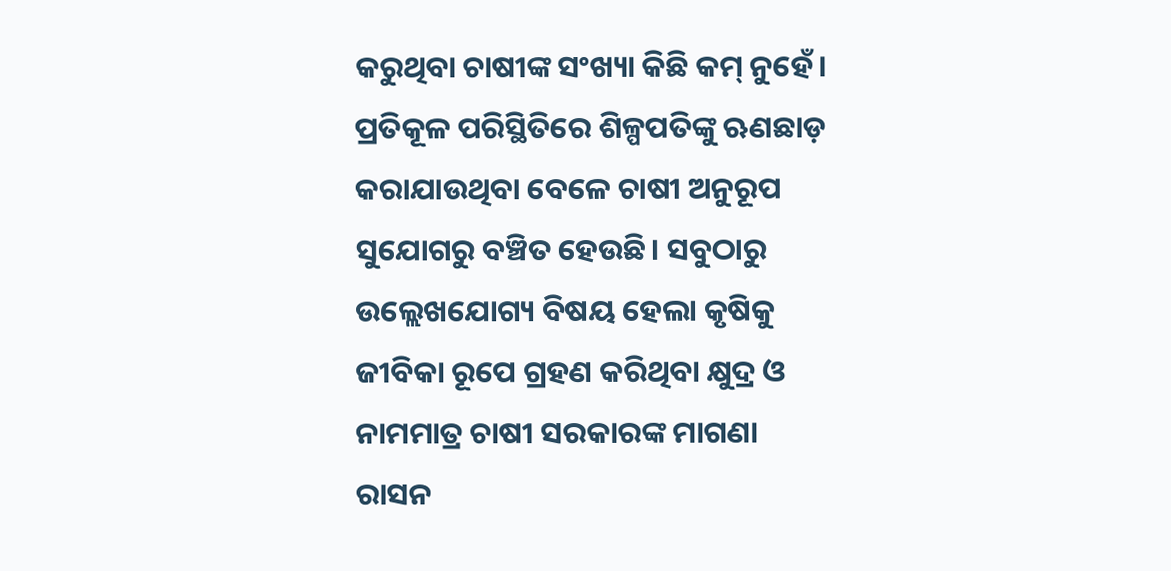କରୁଥିବା ଚାଷୀଙ୍କ ସଂଖ୍ୟା କିଛି କମ୍‌‌ ନୁହେଁ। ପ୍ରତିକୂଳ ପରିସ୍ଥିତିରେ ଶିଳ୍ପପତିଙ୍କୁ ଋଣଛାଡ଼ କରାଯାଉଥିବା ବେଳେ ଚାଷୀ ଅନୁରୂପ ସୁଯୋଗରୁ ବଞ୍ଚିତ ହେଉଛି। ସବୁଠାରୁ ଉଲ୍ଲେଖଯୋଗ୍ୟ ବିଷୟ ହେଲା କୃଷିକୁ ଜୀବିକା ରୂପେ ଗ୍ରହଣ କରିଥିବା କ୍ଷୁଦ୍ର ଓ ନାମମାତ୍ର ଚାଷୀ ସରକାରଙ୍କ ମାଗଣା ରାସନ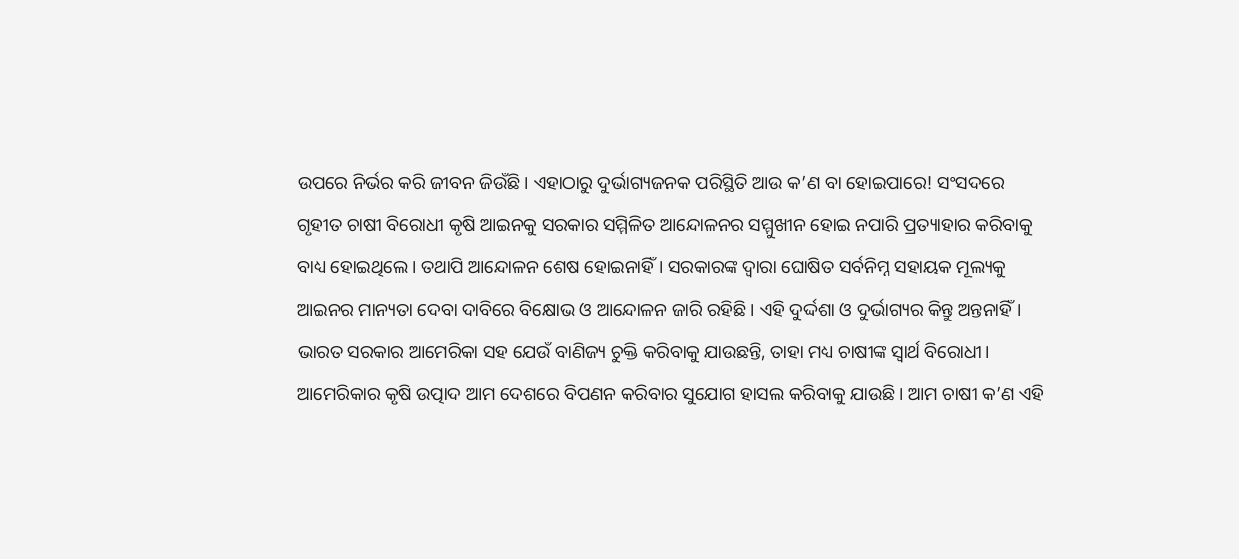ଉପରେ ନିର୍ଭର କରି ଜୀବନ ଜିଉଁଛି। ଏହାଠାରୁ ଦୁର୍ଭାଗ୍ୟଜନକ ପରିସ୍ଥିତି ଆଉ କ’ଣ ବା ହୋଇପାରେ! ସଂସଦରେ ଗୃହୀତ ଚାଷୀ ବିରୋଧୀ କୃଷି ଆଇନକୁ ସରକାର ସମ୍ମିଳିତ ଆନ୍ଦୋଳନର ସମ୍ମୁଖୀନ ହୋଇ ନପାରି ପ୍ରତ୍ୟାହାର କରିବାକୁ ବାଧ୍ୟ ହୋଇଥିଲେ। ତଥାପି ଆନ୍ଦୋଳନ ଶେଷ ହୋଇନାହିଁ। ସରକାରଙ୍କ ଦ୍ୱାରା ଘୋଷିତ ସର୍ବନିମ୍ନ ସହାୟକ ମୂଲ୍ୟକୁ ଆଇନର ମାନ୍ୟତା ଦେବା ଦାବିରେ ବିକ୍ଷୋଭ ଓ ଆନ୍ଦୋଳନ ଜାରି ରହିଛି। ଏହି ଦୁର୍ଦ୍ଦଶା ଓ ଦୁର୍ଭାଗ୍ୟର କିନ୍ତୁ ଅନ୍ତନାହିଁ। ଭାରତ ସରକାର ଆମେରିକା ସହ ଯେଉଁ ବାଣିଜ୍ୟ ଚୁକ୍ତି କରିବାକୁ ଯାଉଛନ୍ତି, ତାହା ମଧ୍ୟ ଚାଷୀଙ୍କ ସ୍ୱାର୍ଥ ବିରୋଧୀ। ଆମେରିକାର କୃଷି ଉତ୍ପାଦ ଆମ ଦେଶରେ ବିପଣନ କରିବାର ସୁଯୋଗ ହାସଲ କରିବାକୁ ଯାଉଛି। ଆମ ଚାଷୀ କ’ଣ ଏହି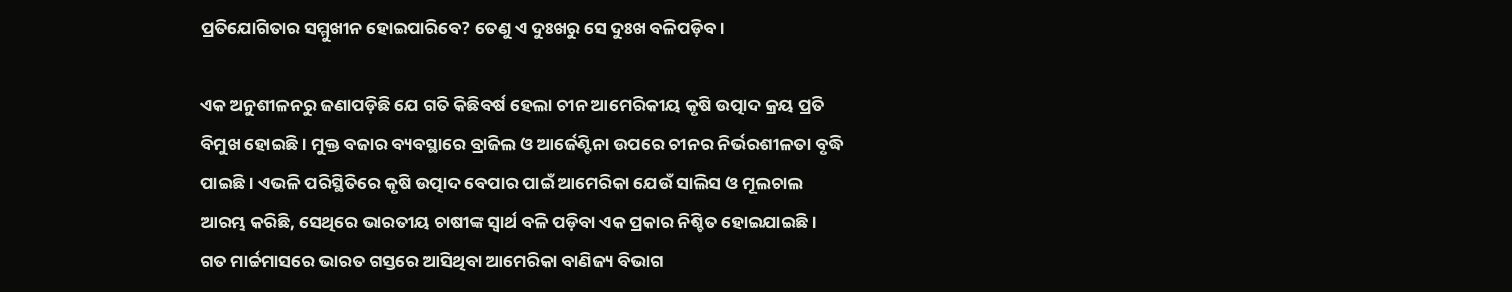ପ୍ରତିଯୋଗିତାର ସମ୍ମୁଖୀନ ହୋଇପାରିବେ? ତେଣୁ ଏ ଦୁଃଖରୁ ସେ ଦୁଃଖ ବଳିପଡ଼ିବ।

ଏକ ଅନୁଶୀଳନରୁ ଜଣାପଡ଼ିଛି ଯେ ଗତି କିଛିବର୍ଷ ହେଲା ଚୀନ ଆମେରିକୀୟ କୃଷି ଉତ୍ପାଦ କ୍ରୟ ପ୍ରତି ବିମୁଖ ହୋଇଛି। ମୁକ୍ତ ବଜାର ବ୍ୟବସ୍ଥାରେ ବ୍ରାଜିଲ ଓ ଆର୍ଜେଣ୍ଟିନା ଉପରେ ଚୀନର ନିର୍ଭରଶୀଳତା ବୃଦ୍ଧି ପାଇଛି। ଏଭଳି ପରିସ୍ଥିତିରେ କୃଷି ଉତ୍ପାଦ ବେପାର ପାଇଁ ଆମେରିକା ଯେଉଁ ସାଲିସ ଓ ମୂଲଚାଲ ଆରମ୍ଭ କରିଛି, ସେଥିରେ ଭାରତୀୟ ଚାଷୀଙ୍କ ସ୍ୱାର୍ଥ ବଳି ପଡ଼ିବା ଏକ ପ୍ରକାର ନିଶ୍ଚିତ ହୋଇଯାଇଛି। ଗତ ମାର୍ଚ୍ଚମାସରେ ଭାରତ ଗସ୍ତରେ ଆସିଥିବା ଆମେରିକା ବାଣିଜ୍ୟ ବିଭାଗ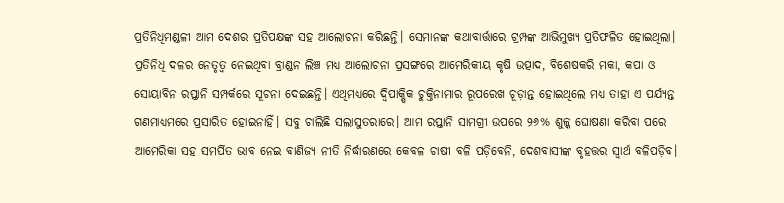ପ୍ରତିନିଧିମଣ୍ଡଳୀ ଆମ ଦେଶର ପ୍ରତିପକ୍ଷଙ୍କ ସହ ଆଲୋଚନା କରିଛନ୍ତି। ସେମାନଙ୍କ କଥାବାର୍ତ୍ତାରେ ଟ୍ରମ୍ପଙ୍କ ଆଭିମୁଖ୍ୟ ପ୍ରତିଫଳିତ ହୋଇଥିଲା। ପ୍ରତିନିଧି ଦଳର ନେତୃତ୍ୱ ନେଇଥିବା ବ୍ରାଣ୍ଡନ ଲିଞ୍ଚ ମଧ୍ୟ ଆଲୋଚନା ପ୍ରସଙ୍ଗରେ ଆମେରିକୀୟ କୃଷି ଉତ୍ପାଦ, ବିଶେଷକରି ମକା, କପା ଓ ସୋୟାବିନ ରପ୍ତାନି ସମ୍ପର୍କରେ ସୂଚନା ଦେଇଛନ୍ତି। ଏଥିମଧ୍ୟରେ ଦ୍ୱିପାକ୍ଷିକ ଚୁକ୍ତିନାମାର ରୂପରେଖ ଚୂଡ଼ାନ୍ତ ହୋଇଥିଲେ ମଧ୍ୟ ତାହା ଏ ପର୍ଯ୍ୟନ୍ତ ଗଣମାଧ୍ୟମରେ ପ୍ରସାରିତ ହୋଇନାହିଁ। ସବୁ ଚାଲିଛି ସଲାସୁତରାରେ। ଆମ ରପ୍ତାନି ସାମଗ୍ରୀ ଉପରେ ୨୬% ଶୁଳ୍କ ଘୋଷଣା କରିବା ପରେ ଆମେରିକା ସହ ସମର୍ପିତ ଭାବ ନେଇ ବାଣିଜ୍ୟ ନୀତି ନିର୍ଦ୍ଧାରଣରେ କେବଳ ଚାଷୀ ବଳି ପଡ଼ିବେନି, ଦେଶବାସୀଙ୍କ ବୃହତ୍ତର ସ୍ୱାର୍ଥ ବଳିପଡ଼ିବ।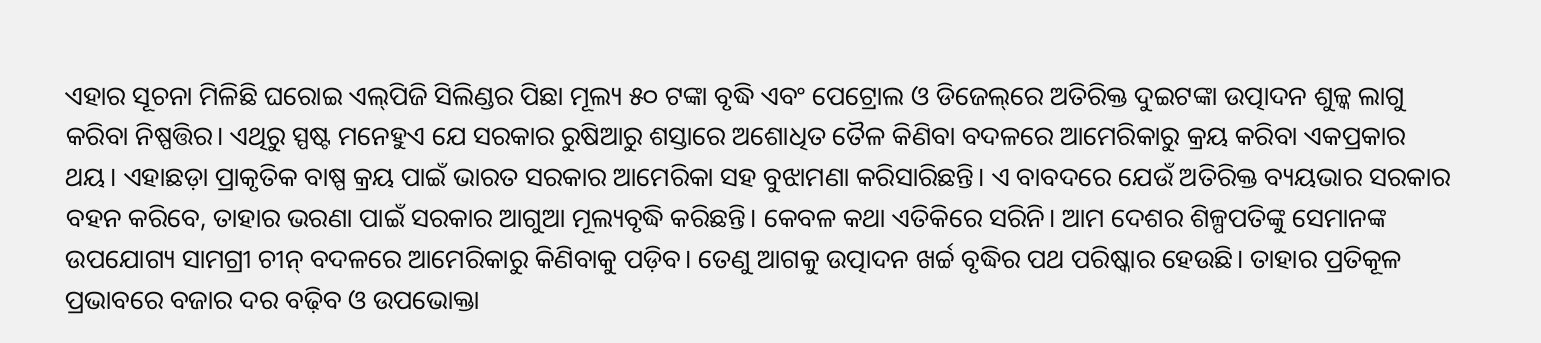ଏହାର ସୂଚନା ମିଳିଛି ଘରୋଇ ଏଲ୍‌‌ପିଜି ସିଲିଣ୍ଡର ପିଛା ମୂଲ୍ୟ ୫୦ ଟଙ୍କା ବୃଦ୍ଧି ଏବଂ ପେଟ୍ରୋଲ ଓ ଡିଜେଲ୍‌‌ରେ ଅତିରିକ୍ତ ଦୁଇଟଙ୍କା ଉତ୍ପାଦନ ଶୁଳ୍କ ଲାଗୁ କରିବା ନିଷ୍ପତ୍ତିର। ଏଥିରୁ ସ୍ପଷ୍ଟ ମନେହୁଏ ଯେ ସରକାର ରୁଷିଆରୁ ଶସ୍ତାରେ ଅଶୋଧିତ ତୈଳ କିଣିବା ବଦଳରେ ଆମେରିକାରୁ କ୍ରୟ କରିବା ଏକପ୍ରକାର ଥୟ। ଏହାଛଡ଼ା ପ୍ରାକୃତିକ ବାଷ୍ପ କ୍ରୟ ପାଇଁ ଭାରତ ସରକାର ଆମେରିକା ସହ ବୁଝାମଣା କରିସାରିଛନ୍ତି। ଏ ବାବଦରେ ଯେଉଁ ଅତିରିକ୍ତ ବ୍ୟୟଭାର ସରକାର ବହନ କରିବେ, ତାହାର ଭରଣା ପାଇଁ ସରକାର ଆଗୁଆ ମୂଲ୍ୟବୃଦ୍ଧି କରିଛନ୍ତି। କେବଳ କଥା ଏତିକିରେ ସରିନି। ଆମ ଦେଶର ଶିଳ୍ପପତିଙ୍କୁ ସେମାନଙ୍କ ଉପଯୋଗ୍ୟ ସାମଗ୍ରୀ ଚୀନ୍‌‌ ବଦଳରେ ଆମେରିକାରୁ କିଣିବାକୁ ପଡ଼ିବ। ତେଣୁ ଆଗକୁ ଉତ୍ପାଦନ ଖର୍ଚ୍ଚ ବୃଦ୍ଧିର ପଥ ପରିଷ୍କାର ହେଉଛି। ତାହାର ପ୍ରତିକୂଳ ପ୍ରଭାବରେ ବଜାର ଦର ବଢ଼ିବ ଓ ଉପଭୋକ୍ତା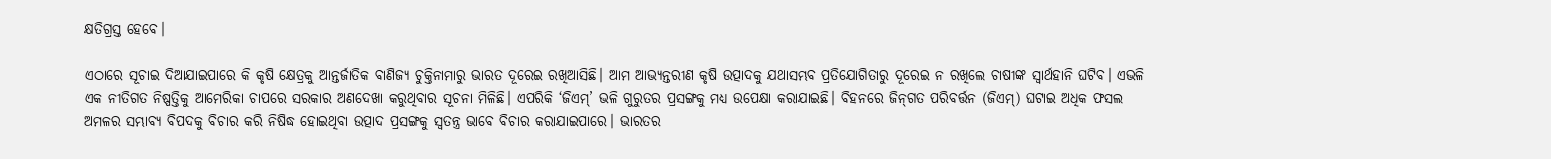କ୍ଷତିଗ୍ରସ୍ତ ହେବେ।

ଏଠାରେ ସୂଚାଇ ଦିଆଯାଇପାରେ କି କୃଷି କ୍ଷେତ୍ରକୁ ଆନ୍ତର୍ଜାତିକ ବାଣିଜ୍ୟ ଚୁକ୍ତିନାମାରୁ ଭାରତ ଦୂରେଇ ରଖିଆସିଛି। ଆମ ଆଭ୍ୟନ୍ତରୀଣ କୃଷି ଉତ୍ପାଦକୁ ଯଥାସମ୍ଭବ ପ୍ରତିଯୋଗିତାରୁ ଦୂରେଇ ନ ରଖିଲେ ଚାଷୀଙ୍କ ସ୍ୱାର୍ଥହାନି ଘଟିବ। ଏଭଳି ଏକ ନୀତିଗତ ନିଷ୍ପତ୍ତିକୁ ଆମେରିକା ଚାପରେ ସରକାର ଅଣଦେଖା କରୁଥିବାର ସୂଚନା ମିଳିଛି। ଏପରିକି ‘ଜିଏମ୍‌‌’ ଭଳି ଗୁରୁତର ପ୍ରସଙ୍ଗକୁ ମଧ୍ୟ ଉପେକ୍ଷା କରାଯାଇଛି। ବିହନରେ ଜିନ୍‌‌ଗତ ପରିବର୍ତ୍ତନ (ଜିଏମ୍‌‌) ଘଟାଇ ଅଧିକ ଫସଲ ଅମଳର ସମ୍ଭାବ୍ୟ ବିପଦକୁ ବିଚାର କରି ନିଷିଦ୍ଧ ହୋଇଥିବା ଉତ୍ପାଦ ପ୍ରସଙ୍ଗକୁ ସ୍ୱତନ୍ତ୍ର ଭାବେ ବିଚାର କରାଯାଇପାରେ। ଭାରତର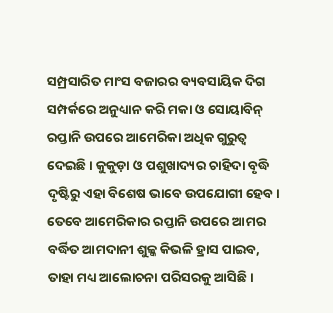ସମ୍ପ୍ରସାରିତ ମାଂସ ବଜାରର ବ୍ୟବସାୟିକ ଦିଗ ସମ୍ପର୍କରେ ଅନୁଧ୍ୟାନ କରି ମକା ଓ ସୋୟାବିନ୍‌‌ ରପ୍ତାନି ଉପରେ ଆମେରିକା ଅଧିକ ଗୁରୁତ୍ୱ ଦେଇଛି। କୁକୁଡ଼ା ଓ ପଶୁଖାଦ୍ୟର ଚାହିଦା ବୃଦ୍ଧି ଦୃଷ୍ଟିରୁ ଏହା ବିଶେଷ ଭାବେ ଉପଯୋଗୀ ହେବ। ତେବେ ଆମେରିକାର ରପ୍ତାନି ଉପରେ ଆମର ବର୍ଦ୍ଧିତ ଆମଦାନୀ ଶୁଳ୍କ କିଭଳି ହ୍ରାସ ପାଇବ, ତାହା ମଧ୍ୟ ଆଲୋଚନା ପରିସରକୁ ଆସିଛି।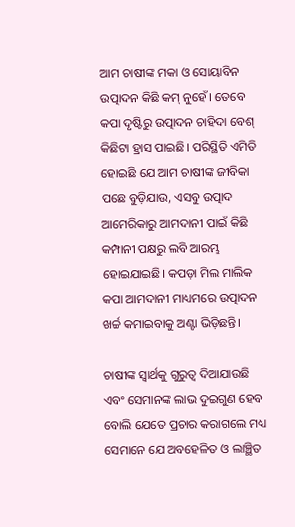ଆମ ଚାଷୀଙ୍କ ମକା ଓ ସୋୟାବିନ ଉତ୍ପାଦନ କିଛି କମ୍‌‌ ନୁହେଁ। ତେବେ କପା ଦୃଷ୍ଟିରୁ ଉତ୍ପାଦନ ଚାହିଦା ବେଶ୍‌‌ କିଛିଟା ହ୍ରାସ ପାଇଛି। ପରିସ୍ଥିତି ଏମିତି ହୋଇଛି ଯେ ଆମ ଚାଷୀଙ୍କ ଜୀବିକା ପଛେ ବୁଡ଼ିଯାଉ, ଏସବୁ ଉତ୍ପାଦ ଆମେରିକାରୁ ଆମଦାନୀ ପାଇଁ କିଛି କମ୍ପାନୀ ପକ୍ଷରୁ ଲବି ଆରମ୍ଭ ହୋଇଯାଇଛି। କପଡ଼ା ମିଲ ମାଲିକ କପା ଆମଦାନୀ ମାଧ୍ୟମରେ ଉତ୍ପାଦନ ଖର୍ଚ୍ଚ କମାଇବାକୁ ଅଣ୍ଟା ଭିଡ଼ିଛନ୍ତି।

ଚାଷୀଙ୍କ ସ୍ୱାର୍ଥକୁ ଗୁରୁତ୍ୱ ଦିଆଯାଉଛି ଏବଂ ସେମାନଙ୍କ ଲାଭ ଦୁଇଗୁଣ ହେବ ବୋଲି ଯେତେ ପ୍ରଚାର କରାଗଲେ ମଧ୍ୟ ସେମାନେ ଯେ ଅବହେଳିତ ଓ ଲାଞ୍ଛିତ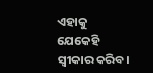ଏହାକୁ ଯେକେହି ସ୍ୱୀକାର କରିବ।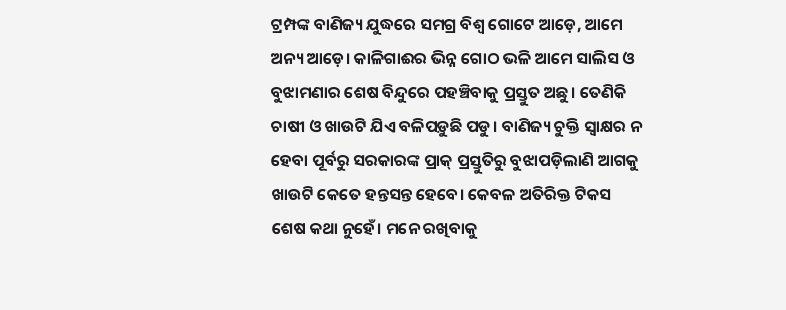ଟ୍ରମ୍ପଙ୍କ ବାଣିଜ୍ୟ ଯୁଦ୍ଧରେ ସମଗ୍ର ବିଶ୍ୱ ଗୋଟେ ଆଡ଼େ, ଆମେ ଅନ୍ୟ ଆଡ଼େ। କାଳିଗାଈର ଭିନ୍ନ ଗୋଠ ଭଳି ଆମେ ସାଲିସ ଓ ବୁଝାମଣାର ଶେଷ ବିନ୍ଦୁରେ ପହଞ୍ଚିବାକୁ ପ୍ରସ୍ତୁତ ଅଛୁ। ତେଣିକି ଚାଷୀ ଓ ଖାଉଟି ଯିଏ ବଳିପଡ଼ୁଛି ପଡୁ। ବାଣିଜ୍ୟ ଚୁକ୍ତି ସ୍ୱାକ୍ଷର ନ ହେବା ପୂର୍ବରୁ ସରକାରଙ୍କ ପ୍ରାକ୍‌‌ ପ୍ରସ୍ତୁତିରୁ ବୁଝାପଡ଼ିଲାଣି ଆଗକୁ ଖାଉଟି କେତେ ହନ୍ତସନ୍ତ ହେବେ। କେବଳ ଅତିରିକ୍ତ ଟିକସ ଶେଷ କଥା ନୁହେଁ। ମନେ ରଖିବାକୁ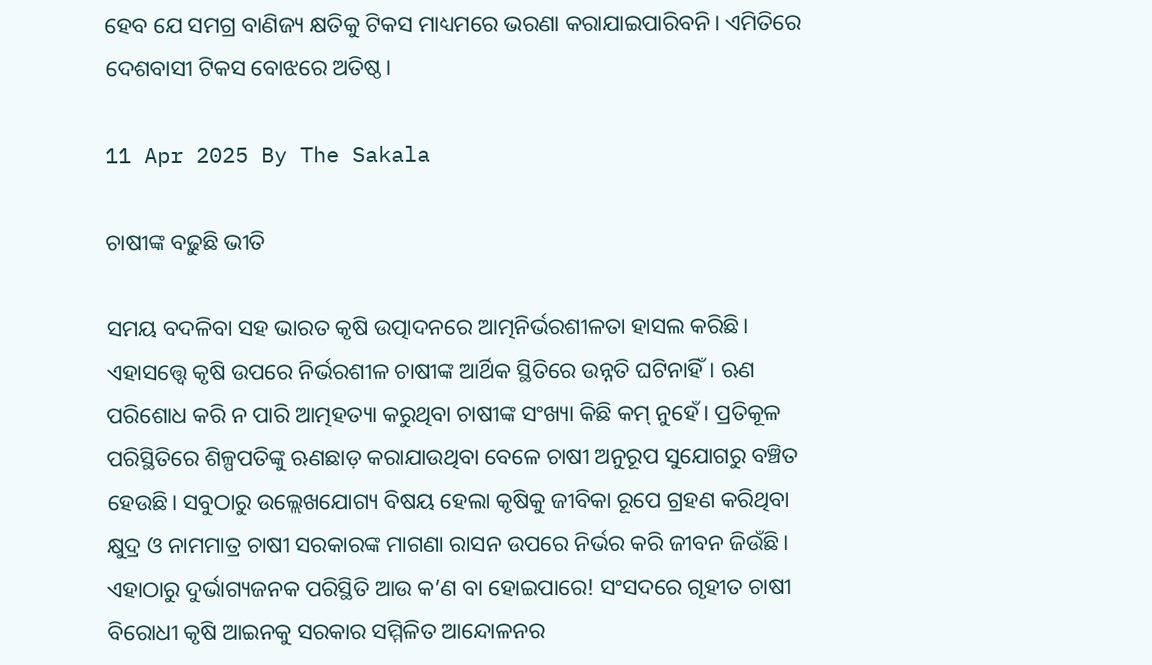ହେବ ଯେ ସମଗ୍ର ବାଣିଜ୍ୟ କ୍ଷତିକୁ ଟିକସ ମାଧ୍ୟମରେ ଭରଣା କରାଯାଇପାରିବନି। ଏମିତିରେ ଦେଶବାସୀ ଟିକସ ବୋଝରେ ଅତିଷ୍ଠ।

11 Apr 2025 By The Sakala

ଚାଷୀଙ୍କ ବଢ଼ୁଛି ଭୀତି

ସମୟ ବଦଳିବା ସହ ଭାରତ କୃଷି ଉତ୍ପାଦନରେ ଆତ୍ମନିର୍ଭରଶୀଳତା ହାସଲ କରିଛି। ଏହାସତ୍ତ୍ବେ କୃଷି ଉପରେ ନିର୍ଭରଶୀଳ ଚାଷୀଙ୍କ ଆର୍ଥିକ ସ୍ଥିତିରେ ଉନ୍ନତି ଘଟିନାହିଁ। ଋଣ ପରିଶୋଧ କରି ନ ପାରି ଆତ୍ମହତ୍ୟା କରୁଥିବା ଚାଷୀଙ୍କ ସଂଖ୍ୟା କିଛି କମ୍‌‌ ନୁହେଁ। ପ୍ରତିକୂଳ ପରିସ୍ଥିତିରେ ଶିଳ୍ପପତିଙ୍କୁ ଋଣଛାଡ଼ କରାଯାଉଥିବା ବେଳେ ଚାଷୀ ଅନୁରୂପ ସୁଯୋଗରୁ ବଞ୍ଚିତ ହେଉଛି। ସବୁଠାରୁ ଉଲ୍ଲେଖଯୋଗ୍ୟ ବିଷୟ ହେଲା କୃଷିକୁ ଜୀବିକା ରୂପେ ଗ୍ରହଣ କରିଥିବା କ୍ଷୁଦ୍ର ଓ ନାମମାତ୍ର ଚାଷୀ ସରକାରଙ୍କ ମାଗଣା ରାସନ ଉପରେ ନିର୍ଭର କରି ଜୀବନ ଜିଉଁଛି। ଏହାଠାରୁ ଦୁର୍ଭାଗ୍ୟଜନକ ପରିସ୍ଥିତି ଆଉ କ’ଣ ବା ହୋଇପାରେ! ସଂସଦରେ ଗୃହୀତ ଚାଷୀ ବିରୋଧୀ କୃଷି ଆଇନକୁ ସରକାର ସମ୍ମିଳିତ ଆନ୍ଦୋଳନର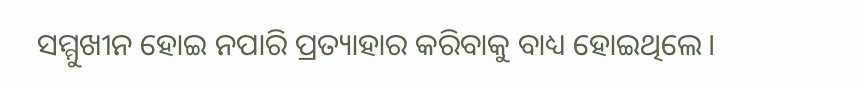ସମ୍ମୁଖୀନ ହୋଇ ନପାରି ପ୍ରତ୍ୟାହାର କରିବାକୁ ବାଧ୍ୟ ହୋଇଥିଲେ।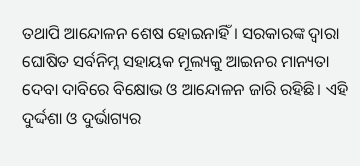ତଥାପି ଆନ୍ଦୋଳନ ଶେଷ ହୋଇନାହିଁ। ସରକାରଙ୍କ ଦ୍ୱାରା ଘୋଷିତ ସର୍ବନିମ୍ନ ସହାୟକ ମୂଲ୍ୟକୁ ଆଇନର ମାନ୍ୟତା ଦେବା ଦାବିରେ ବିକ୍ଷୋଭ ଓ ଆନ୍ଦୋଳନ ଜାରି ରହିଛି। ଏହି ଦୁର୍ଦ୍ଦଶା ଓ ଦୁର୍ଭାଗ୍ୟର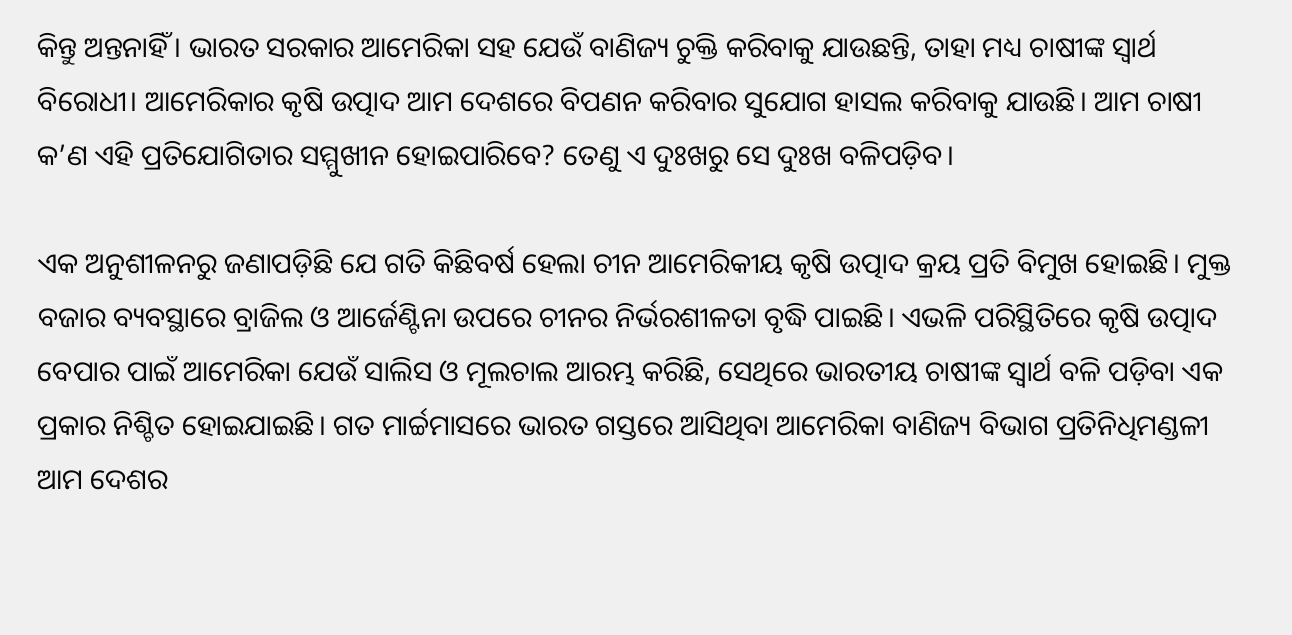କିନ୍ତୁ ଅନ୍ତନାହିଁ। ଭାରତ ସରକାର ଆମେରିକା ସହ ଯେଉଁ ବାଣିଜ୍ୟ ଚୁକ୍ତି କରିବାକୁ ଯାଉଛନ୍ତି, ତାହା ମଧ୍ୟ ଚାଷୀଙ୍କ ସ୍ୱାର୍ଥ ବିରୋଧୀ। ଆମେରିକାର କୃଷି ଉତ୍ପାଦ ଆମ ଦେଶରେ ବିପଣନ କରିବାର ସୁଯୋଗ ହାସଲ କରିବାକୁ ଯାଉଛି। ଆମ ଚାଷୀ କ’ଣ ଏହି ପ୍ରତିଯୋଗିତାର ସମ୍ମୁଖୀନ ହୋଇପାରିବେ? ତେଣୁ ଏ ଦୁଃଖରୁ ସେ ଦୁଃଖ ବଳିପଡ଼ିବ।

ଏକ ଅନୁଶୀଳନରୁ ଜଣାପଡ଼ିଛି ଯେ ଗତି କିଛିବର୍ଷ ହେଲା ଚୀନ ଆମେରିକୀୟ କୃଷି ଉତ୍ପାଦ କ୍ରୟ ପ୍ରତି ବିମୁଖ ହୋଇଛି। ମୁକ୍ତ ବଜାର ବ୍ୟବସ୍ଥାରେ ବ୍ରାଜିଲ ଓ ଆର୍ଜେଣ୍ଟିନା ଉପରେ ଚୀନର ନିର୍ଭରଶୀଳତା ବୃଦ୍ଧି ପାଇଛି। ଏଭଳି ପରିସ୍ଥିତିରେ କୃଷି ଉତ୍ପାଦ ବେପାର ପାଇଁ ଆମେରିକା ଯେଉଁ ସାଲିସ ଓ ମୂଲଚାଲ ଆରମ୍ଭ କରିଛି, ସେଥିରେ ଭାରତୀୟ ଚାଷୀଙ୍କ ସ୍ୱାର୍ଥ ବଳି ପଡ଼ିବା ଏକ ପ୍ରକାର ନିଶ୍ଚିତ ହୋଇଯାଇଛି। ଗତ ମାର୍ଚ୍ଚମାସରେ ଭାରତ ଗସ୍ତରେ ଆସିଥିବା ଆମେରିକା ବାଣିଜ୍ୟ ବିଭାଗ ପ୍ରତିନିଧିମଣ୍ଡଳୀ ଆମ ଦେଶର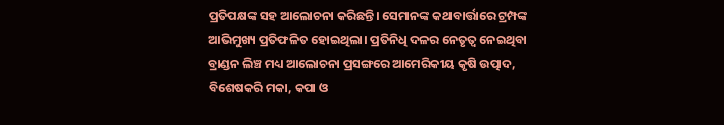ପ୍ରତିପକ୍ଷଙ୍କ ସହ ଆଲୋଚନା କରିଛନ୍ତି। ସେମାନଙ୍କ କଥାବାର୍ତ୍ତାରେ ଟ୍ରମ୍ପଙ୍କ ଆଭିମୁଖ୍ୟ ପ୍ରତିଫଳିତ ହୋଇଥିଲା। ପ୍ରତିନିଧି ଦଳର ନେତୃତ୍ୱ ନେଇଥିବା ବ୍ରାଣ୍ଡନ ଲିଞ୍ଚ ମଧ୍ୟ ଆଲୋଚନା ପ୍ରସଙ୍ଗରେ ଆମେରିକୀୟ କୃଷି ଉତ୍ପାଦ, ବିଶେଷକରି ମକା, କପା ଓ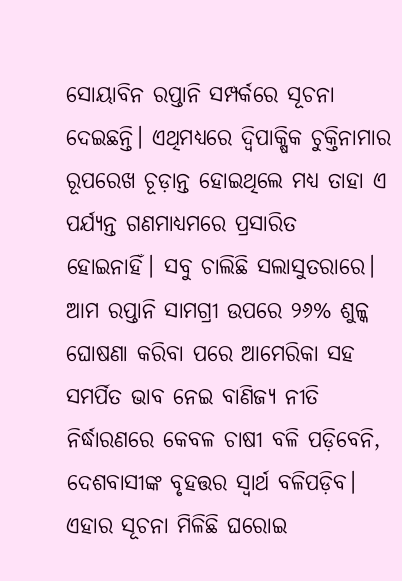ସୋୟାବିନ ରପ୍ତାନି ସମ୍ପର୍କରେ ସୂଚନା ଦେଇଛନ୍ତି। ଏଥିମଧ୍ୟରେ ଦ୍ୱିପାକ୍ଷିକ ଚୁକ୍ତିନାମାର ରୂପରେଖ ଚୂଡ଼ାନ୍ତ ହୋଇଥିଲେ ମଧ୍ୟ ତାହା ଏ ପର୍ଯ୍ୟନ୍ତ ଗଣମାଧ୍ୟମରେ ପ୍ରସାରିତ ହୋଇନାହିଁ। ସବୁ ଚାଲିଛି ସଲାସୁତରାରେ। ଆମ ରପ୍ତାନି ସାମଗ୍ରୀ ଉପରେ ୨୬% ଶୁଳ୍କ ଘୋଷଣା କରିବା ପରେ ଆମେରିକା ସହ ସମର୍ପିତ ଭାବ ନେଇ ବାଣିଜ୍ୟ ନୀତି ନିର୍ଦ୍ଧାରଣରେ କେବଳ ଚାଷୀ ବଳି ପଡ଼ିବେନି, ଦେଶବାସୀଙ୍କ ବୃହତ୍ତର ସ୍ୱାର୍ଥ ବଳିପଡ଼ିବ। ଏହାର ସୂଚନା ମିଳିଛି ଘରୋଇ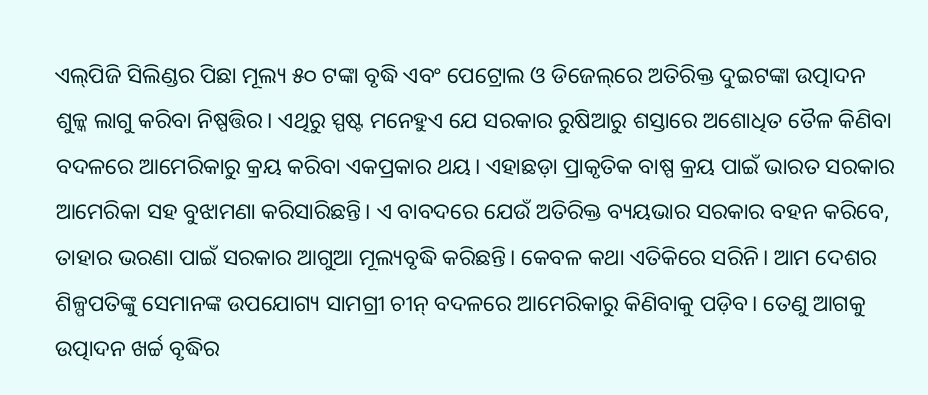ଏଲ୍‌‌ପିଜି ସିଲିଣ୍ଡର ପିଛା ମୂଲ୍ୟ ୫୦ ଟଙ୍କା ବୃଦ୍ଧି ଏବଂ ପେଟ୍ରୋଲ ଓ ଡିଜେଲ୍‌‌ରେ ଅତିରିକ୍ତ ଦୁଇଟଙ୍କା ଉତ୍ପାଦନ ଶୁଳ୍କ ଲାଗୁ କରିବା ନିଷ୍ପତ୍ତିର। ଏଥିରୁ ସ୍ପଷ୍ଟ ମନେହୁଏ ଯେ ସରକାର ରୁଷିଆରୁ ଶସ୍ତାରେ ଅଶୋଧିତ ତୈଳ କିଣିବା ବଦଳରେ ଆମେରିକାରୁ କ୍ରୟ କରିବା ଏକପ୍ରକାର ଥୟ। ଏହାଛଡ଼ା ପ୍ରାକୃତିକ ବାଷ୍ପ କ୍ରୟ ପାଇଁ ଭାରତ ସରକାର ଆମେରିକା ସହ ବୁଝାମଣା କରିସାରିଛନ୍ତି। ଏ ବାବଦରେ ଯେଉଁ ଅତିରିକ୍ତ ବ୍ୟୟଭାର ସରକାର ବହନ କରିବେ, ତାହାର ଭରଣା ପାଇଁ ସରକାର ଆଗୁଆ ମୂଲ୍ୟବୃଦ୍ଧି କରିଛନ୍ତି। କେବଳ କଥା ଏତିକିରେ ସରିନି। ଆମ ଦେଶର ଶିଳ୍ପପତିଙ୍କୁ ସେମାନଙ୍କ ଉପଯୋଗ୍ୟ ସାମଗ୍ରୀ ଚୀନ୍‌‌ ବଦଳରେ ଆମେରିକାରୁ କିଣିବାକୁ ପଡ଼ିବ। ତେଣୁ ଆଗକୁ ଉତ୍ପାଦନ ଖର୍ଚ୍ଚ ବୃଦ୍ଧିର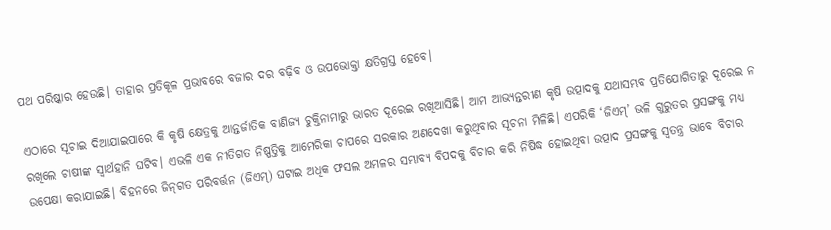ପଥ ପରିଷ୍କାର ହେଉଛି। ତାହାର ପ୍ରତିକୂଳ ପ୍ରଭାବରେ ବଜାର ଦର ବଢ଼ିବ ଓ ଉପଭୋକ୍ତା କ୍ଷତିଗ୍ରସ୍ତ ହେବେ।

ଏଠାରେ ସୂଚାଇ ଦିଆଯାଇପାରେ କି କୃଷି କ୍ଷେତ୍ରକୁ ଆନ୍ତର୍ଜାତିକ ବାଣିଜ୍ୟ ଚୁକ୍ତିନାମାରୁ ଭାରତ ଦୂରେଇ ରଖିଆସିଛି। ଆମ ଆଭ୍ୟନ୍ତରୀଣ କୃଷି ଉତ୍ପାଦକୁ ଯଥାସମ୍ଭବ ପ୍ରତିଯୋଗିତାରୁ ଦୂରେଇ ନ ରଖିଲେ ଚାଷୀଙ୍କ ସ୍ୱାର୍ଥହାନି ଘଟିବ। ଏଭଳି ଏକ ନୀତିଗତ ନିଷ୍ପତ୍ତିକୁ ଆମେରିକା ଚାପରେ ସରକାର ଅଣଦେଖା କରୁଥିବାର ସୂଚନା ମିଳିଛି। ଏପରିକି ‘ଜିଏମ୍‌‌’ ଭଳି ଗୁରୁତର ପ୍ରସଙ୍ଗକୁ ମଧ୍ୟ ଉପେକ୍ଷା କରାଯାଇଛି। ବିହନରେ ଜିନ୍‌‌ଗତ ପରିବର୍ତ୍ତନ (ଜିଏମ୍‌‌) ଘଟାଇ ଅଧିକ ଫସଲ ଅମଳର ସମ୍ଭାବ୍ୟ ବିପଦକୁ ବିଚାର କରି ନିଷିଦ୍ଧ ହୋଇଥିବା ଉତ୍ପାଦ ପ୍ରସଙ୍ଗକୁ ସ୍ୱତନ୍ତ୍ର ଭାବେ ବିଚାର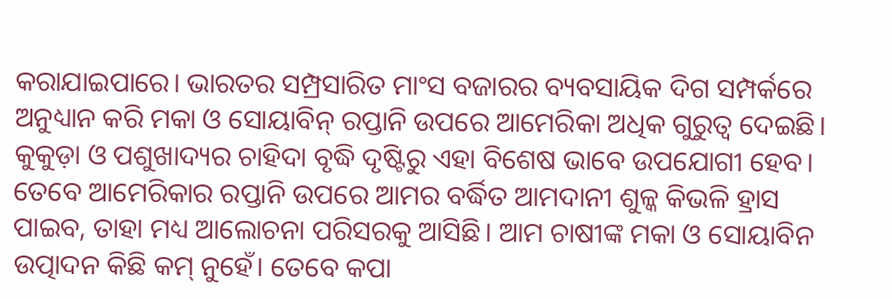କରାଯାଇପାରେ। ଭାରତର ସମ୍ପ୍ରସାରିତ ମାଂସ ବଜାରର ବ୍ୟବସାୟିକ ଦିଗ ସମ୍ପର୍କରେ ଅନୁଧ୍ୟାନ କରି ମକା ଓ ସୋୟାବିନ୍‌‌ ରପ୍ତାନି ଉପରେ ଆମେରିକା ଅଧିକ ଗୁରୁତ୍ୱ ଦେଇଛି। କୁକୁଡ଼ା ଓ ପଶୁଖାଦ୍ୟର ଚାହିଦା ବୃଦ୍ଧି ଦୃଷ୍ଟିରୁ ଏହା ବିଶେଷ ଭାବେ ଉପଯୋଗୀ ହେବ। ତେବେ ଆମେରିକାର ରପ୍ତାନି ଉପରେ ଆମର ବର୍ଦ୍ଧିତ ଆମଦାନୀ ଶୁଳ୍କ କିଭଳି ହ୍ରାସ ପାଇବ, ତାହା ମଧ୍ୟ ଆଲୋଚନା ପରିସରକୁ ଆସିଛି। ଆମ ଚାଷୀଙ୍କ ମକା ଓ ସୋୟାବିନ ଉତ୍ପାଦନ କିଛି କମ୍‌‌ ନୁହେଁ। ତେବେ କପା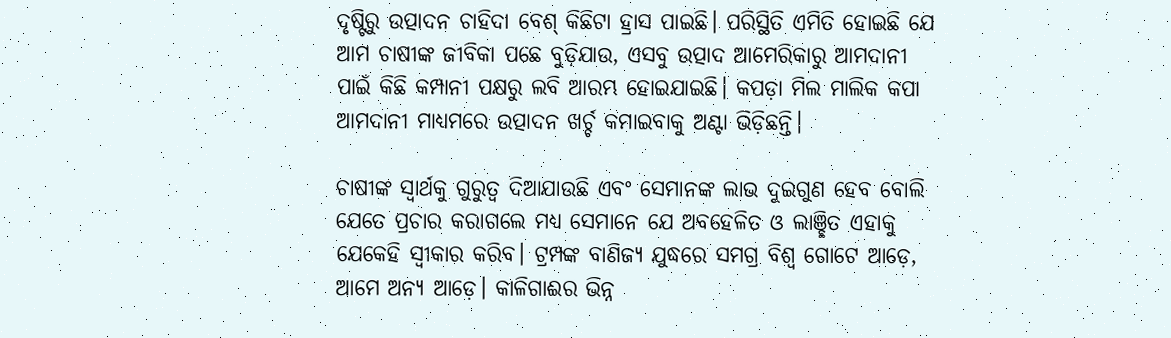ଦୃଷ୍ଟିରୁ ଉତ୍ପାଦନ ଚାହିଦା ବେଶ୍‌‌ କିଛିଟା ହ୍ରାସ ପାଇଛି। ପରିସ୍ଥିତି ଏମିତି ହୋଇଛି ଯେ ଆମ ଚାଷୀଙ୍କ ଜୀବିକା ପଛେ ବୁଡ଼ିଯାଉ, ଏସବୁ ଉତ୍ପାଦ ଆମେରିକାରୁ ଆମଦାନୀ ପାଇଁ କିଛି କମ୍ପାନୀ ପକ୍ଷରୁ ଲବି ଆରମ୍ଭ ହୋଇଯାଇଛି। କପଡ଼ା ମିଲ ମାଲିକ କପା ଆମଦାନୀ ମାଧ୍ୟମରେ ଉତ୍ପାଦନ ଖର୍ଚ୍ଚ କମାଇବାକୁ ଅଣ୍ଟା ଭିଡ଼ିଛନ୍ତି।

ଚାଷୀଙ୍କ ସ୍ୱାର୍ଥକୁ ଗୁରୁତ୍ୱ ଦିଆଯାଉଛି ଏବଂ ସେମାନଙ୍କ ଲାଭ ଦୁଇଗୁଣ ହେବ ବୋଲି ଯେତେ ପ୍ରଚାର କରାଗଲେ ମଧ୍ୟ ସେମାନେ ଯେ ଅବହେଳିତ ଓ ଲାଞ୍ଛିତ ଏହାକୁ ଯେକେହି ସ୍ୱୀକାର କରିବ। ଟ୍ରମ୍ପଙ୍କ ବାଣିଜ୍ୟ ଯୁଦ୍ଧରେ ସମଗ୍ର ବିଶ୍ୱ ଗୋଟେ ଆଡ଼େ, ଆମେ ଅନ୍ୟ ଆଡ଼େ। କାଳିଗାଈର ଭିନ୍ନ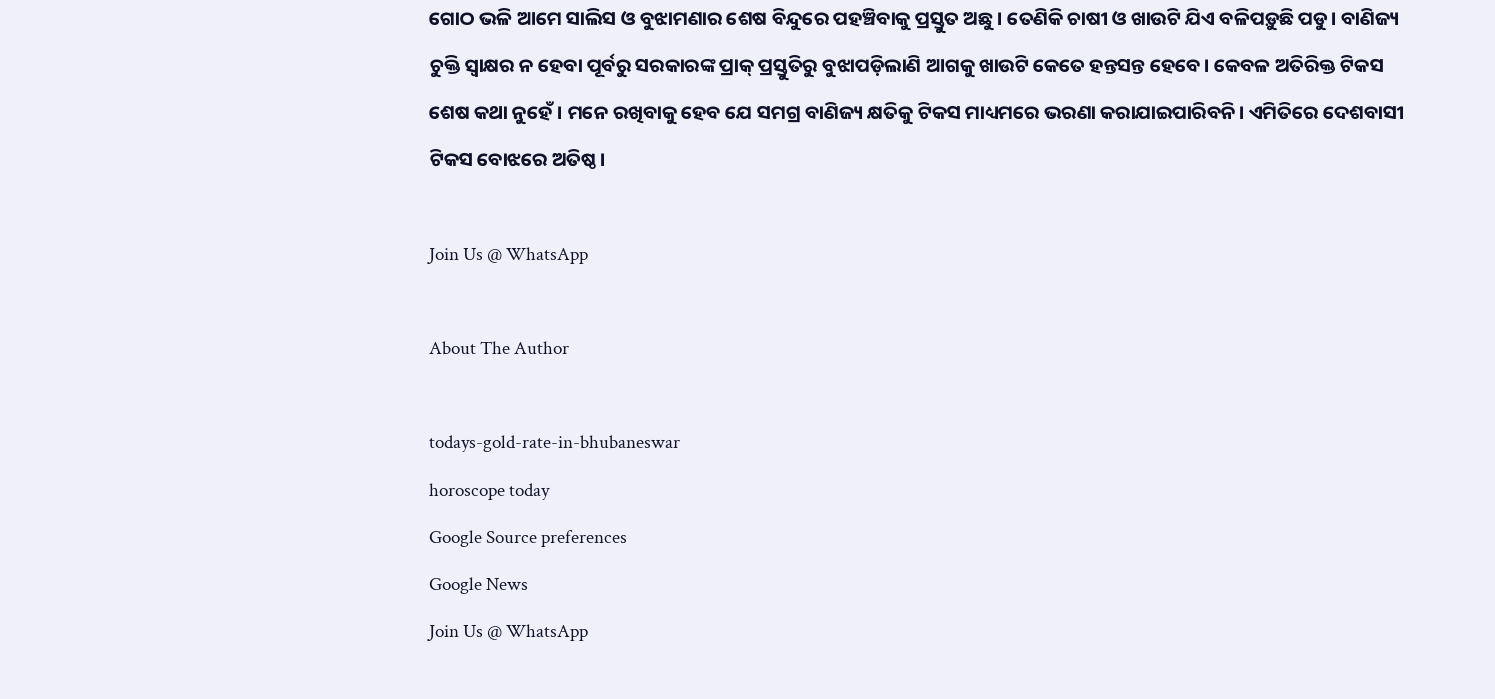ଗୋଠ ଭଳି ଆମେ ସାଲିସ ଓ ବୁଝାମଣାର ଶେଷ ବିନ୍ଦୁରେ ପହଞ୍ଚିବାକୁ ପ୍ରସ୍ତୁତ ଅଛୁ। ତେଣିକି ଚାଷୀ ଓ ଖାଉଟି ଯିଏ ବଳିପଡ଼ୁଛି ପଡୁ। ବାଣିଜ୍ୟ ଚୁକ୍ତି ସ୍ୱାକ୍ଷର ନ ହେବା ପୂର୍ବରୁ ସରକାରଙ୍କ ପ୍ରାକ୍‌‌ ପ୍ରସ୍ତୁତିରୁ ବୁଝାପଡ଼ିଲାଣି ଆଗକୁ ଖାଉଟି କେତେ ହନ୍ତସନ୍ତ ହେବେ। କେବଳ ଅତିରିକ୍ତ ଟିକସ ଶେଷ କଥା ନୁହେଁ। ମନେ ରଖିବାକୁ ହେବ ଯେ ସମଗ୍ର ବାଣିଜ୍ୟ କ୍ଷତିକୁ ଟିକସ ମାଧ୍ୟମରେ ଭରଣା କରାଯାଇପାରିବନି। ଏମିତିରେ ଦେଶବାସୀ ଟିକସ ବୋଝରେ ଅତିଷ୍ଠ।

Join Us @ WhatsApp

About The Author

todays-gold-rate-in-bhubaneswar
horoscope today
Google Source preferences
Google News
Join Us @ WhatsApp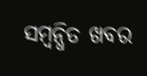ସମ୍ବନ୍ଧିତ ଖବର